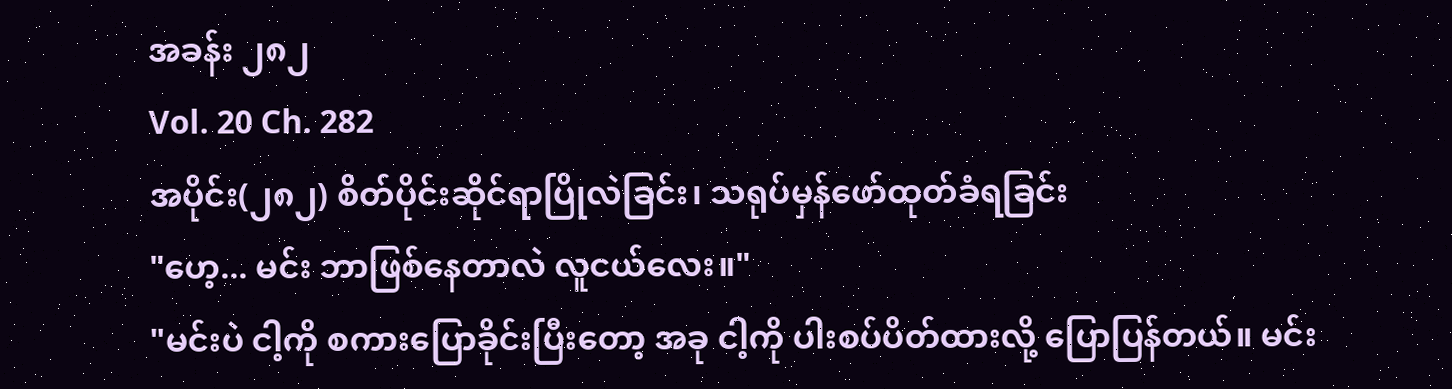အခန်း ၂၈၂
Vol. 20 Ch. 282
အပိုင်း(၂၈၂) စိတ်ပိုင်းဆိုင်ရာပြိုလဲခြင်း၊ သရုပ်မှန်ဖော်ထုတ်ခံရခြင်း
"ဟေ့... မင်း ဘာဖြစ်နေတာလဲ လူငယ်လေး။"
"မင်းပဲ ငါ့ကို စကားပြောခိုင်းပြီးတော့ အခု ငါ့ကို ပါးစပ်ပိတ်ထားလို့ ပြောပြန်တယ်။ မင်း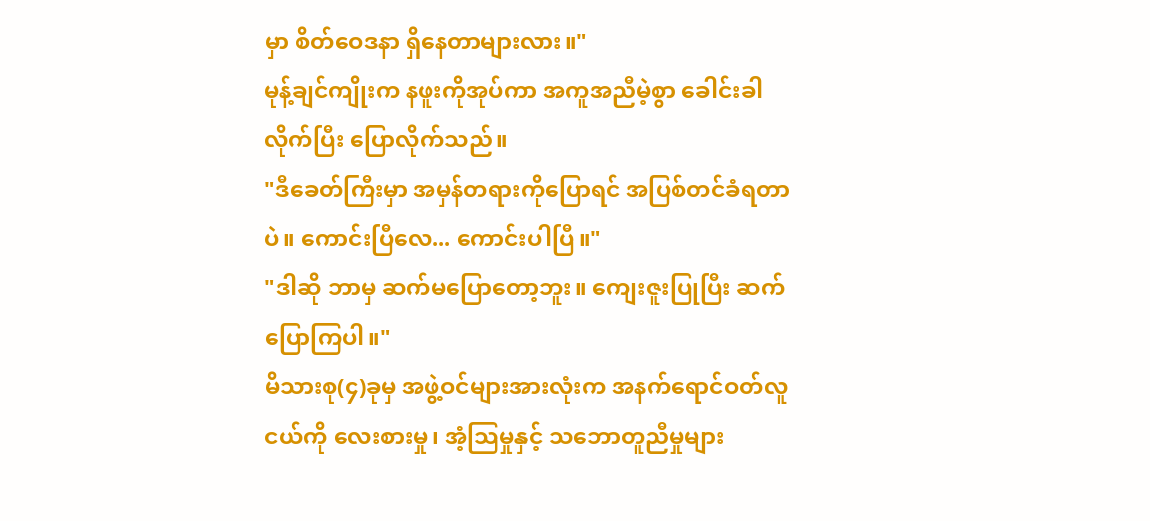မှာ စိတ်ဝေဒနာ ရှိနေတာများလား။"
မုန့်ချင်ကျိုးက နဖူးကိုအုပ်ကာ အကူအညီမဲ့စွာ ခေါင်းခါလိုက်ပြီး ပြောလိုက်သည်။
"ဒီခေတ်ကြီးမှာ အမှန်တရားကိုပြောရင် အပြစ်တင်ခံရတာပဲ။ ကောင်းပြီလေ... ကောင်းပါပြီ။"
"ဒါဆို ဘာမှ ဆက်မပြောတော့ဘူး။ ကျေးဇူးပြုပြီး ဆက်ပြောကြပါ။"
မိသားစု(၄)ခုမှ အဖွဲ့ဝင်များအားလုံးက အနက်ရောင်ဝတ်လူငယ်ကို လေးစားမှု၊ အံ့သြမှုနှင့် သဘောတူညီမှုများ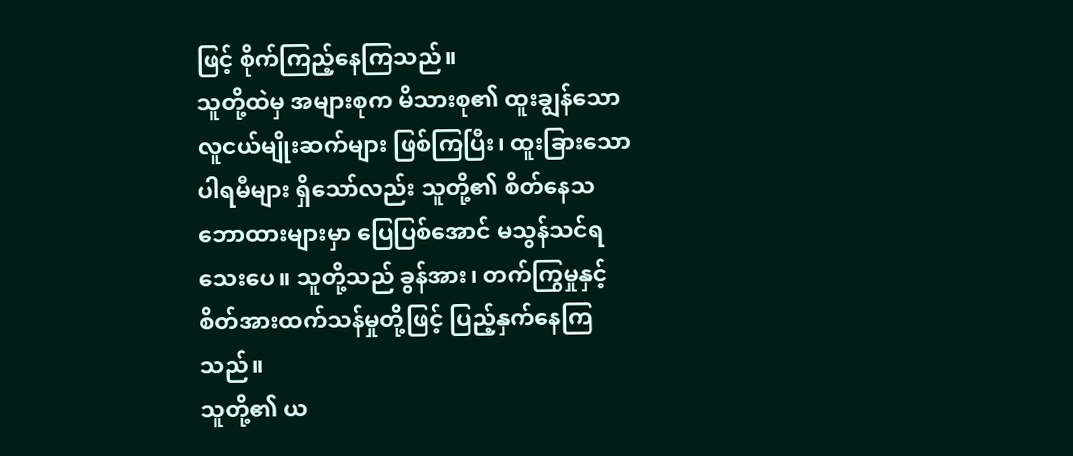ဖြင့် စိုက်ကြည့်နေကြသည်။
သူတို့ထဲမှ အများစုက မိသားစု၏ ထူးချွန်သောလူငယ်မျိုးဆက်များ ဖြစ်ကြပြီး၊ ထူးခြားသော ပါရမီများ ရှိသော်လည်း သူတို့၏ စိတ်နေသဘောထားများမှာ ပြေပြစ်အောင် မသွန်သင်ရသေးပေ။ သူတို့သည် ခွန်အား၊ တက်ကြွမှုနှင့် စိတ်အားထက်သန်မှုတို့ဖြင့် ပြည့်နှက်နေကြသည်။
သူတို့၏ ယ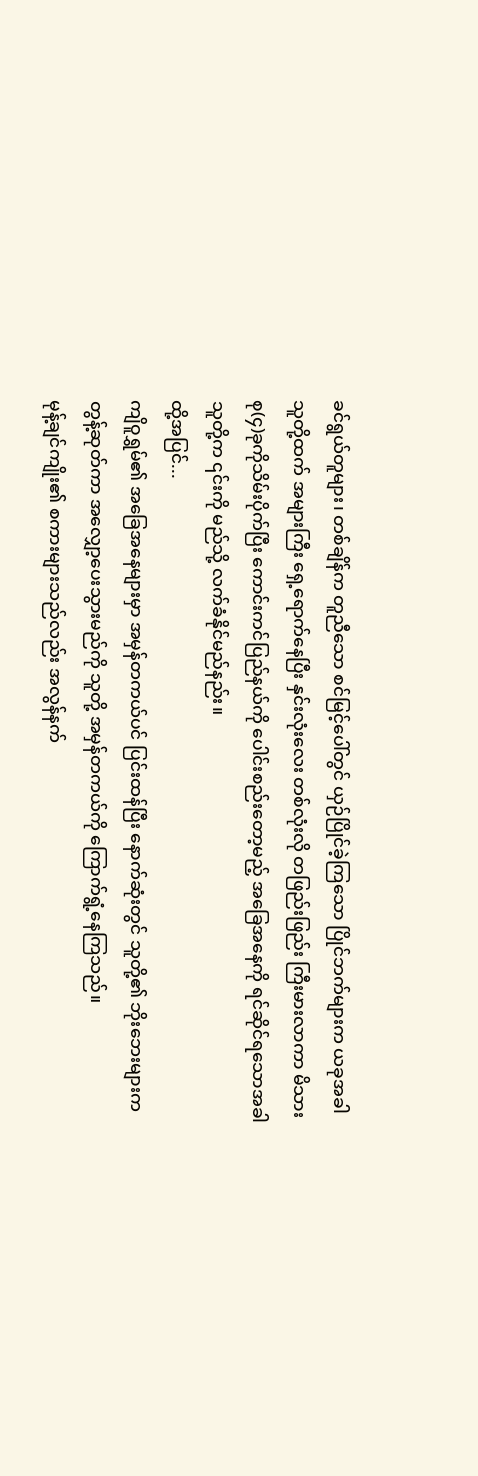ခင်ရွယ်တူများ၊ တစ်ချိန်က တူညီသော စင်မြင့်ပေါ်တွင် ယှဉ်ပြိုင်ခဲ့ကြသော ပြိုင်ဘက်များက ယခုအခါ သူတို့ထက် အများကြီး ရှေ့ရောက်နေပြီး နှင်းလုံးလေး တစ်လုံးလို တဖြည်းဖြည်း ကြီးမားလာကာ မိသားစု(၄)ခုကိုသိမ်းပိုက်ပြီး ကောင်းကင်ပြည်နယ်ကို ပေါင်းစည်းတော့မည့် အခြေအနေကို ရင်ဆိုင်ရသောအခါ သူတို့က ၎င်းကို မည်သို့ လက်ခံနိုင်မည်နည်း။
ထို့အပြင်...
ကျိဝူရွှမ်၏ အခြေအနေများမှာ အမှန်တကယ်ပင် ပြင်းထန်ပြီး နောက်ဆုံးတွင် သူတို့၏ ဘိုးဘေးများက တွန့်ဆုတ်ကာ အလျှော့ပေးသွားမည်ကို သူတို့ အမှန်တကယ်ကို ကြောက်ရွံ့နေကြသည်။
မုန့်ချင်ကျိုး၏ စကားများသည်လည်း အလွန်နက်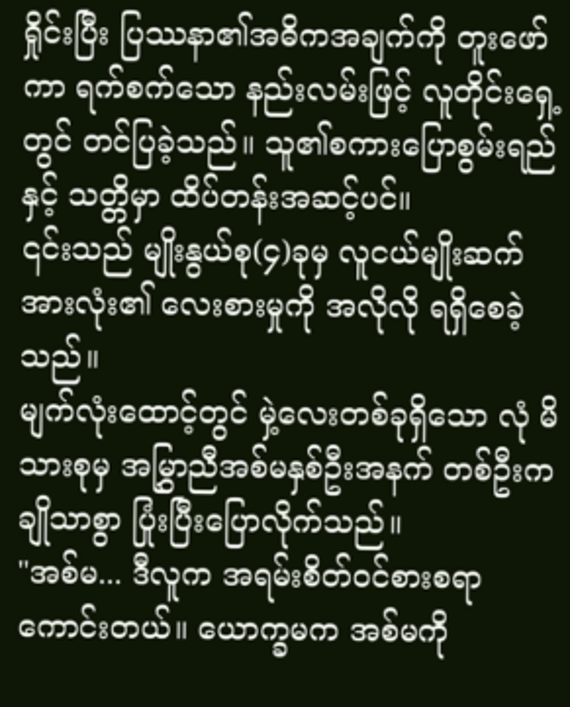ရှိုင်းပြီး ပြဿနာ၏အဓိကအချက်ကို တူးဖော်ကာ ရက်စက်သော နည်းလမ်းဖြင့် လူတိုင်းရှေ့တွင် တင်ပြခဲ့သည်။ သူ၏စကားပြောစွမ်းရည်နှင့် သတ္တိမှာ ထိပ်တန်းအဆင့်ပင်။
၎င်းသည် မျိုးနွယ်စု(၄)ခုမှ လူငယ်မျိုးဆက်အားလုံး၏ လေးစားမှုကို အလိုလို ရရှိစေခဲ့သည်။
မျက်လုံးထောင့်တွင် မှဲ့လေးတစ်ခုရှိသော လုံ မိသားစုမှ အမြွှာညီအစ်မနှစ်ဦးအနက် တစ်ဦးက ချိုသာစွာ ပြုံးပြီးပြောလိုက်သည်။
"အစ်မ... ဒီလူက အရမ်းစိတ်ဝင်စားစရာကောင်းတယ်။ ယောက္ခမက အစ်မကို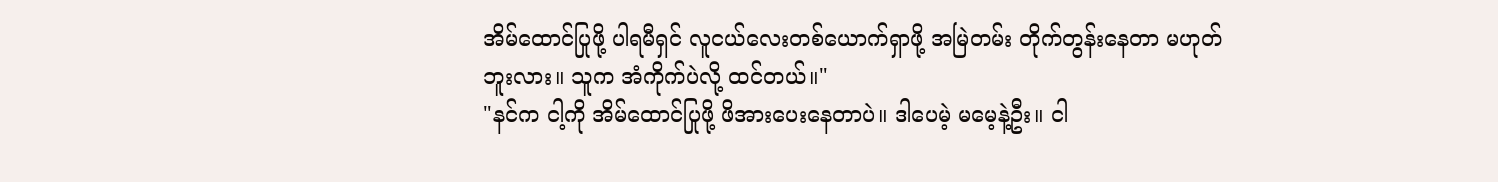အိမ်ထောင်ပြုဖို့ ပါရမီရှင် လူငယ်လေးတစ်ယောက်ရှာဖို့ အမြဲတမ်း တိုက်တွန်းနေတာ မဟုတ်ဘူးလား။ သူက အံကိုက်ပဲလို့ ထင်တယ်။"
"နင်က ငါ့ကို အိမ်ထောင်ပြုဖို့ ဖိအားပေးနေတာပဲ။ ဒါပေမဲ့ မမေ့နဲ့ဦး။ ငါ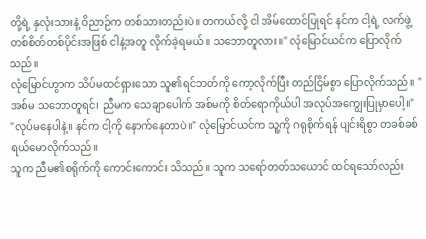တို့ရဲ့ နှလုံးသားနဲ့ ဝိညာဉ်က တစ်သားတည်းပဲ။ တကယ်လို့ ငါ အိမ်ထောင်ပြုရင် နင်က ငါ့ရဲ့ လက်ဖွဲ့တစ်စိတ်တစ်ပိုင်းအဖြစ် ငါနဲ့အတူ လိုက်ခဲ့ရမယ်။ သဘောတူလား။" လုံမြောင်ယင်က ပြောလိုက်သည်။
လုံမြောင်ဟွာက သိပ်မထင်ရှားသော သူ၏ရင်ဘတ်ကို ကော့လိုက်ပြီး တည်ငြိမ်စွာ ပြောလိုက်သည်။ "အစ်မ သဘောတူရင်၊ ညီမက သေချာပေါက် အစ်မကို စိတ်ရောကိုယ်ပါ အလုပ်အကျွေးပြုမှာပေါ့။"
"လုပ်မနေပါနဲ့။ နင်က ငါ့ကို နောက်နေတာပဲ။" လုံမြောင်ယင်က သူ့ကို ဂရုစိုက်ရန် ပျင်းရိစွာ တခစ်ခစ် ရယ်မောလိုက်သည်။
သူက ညီမ၏စရိုက်ကို ကောင်းကောင်း သိသည်။ သူက သရော်တတ်သယောင် ထင်ရသော်လည်း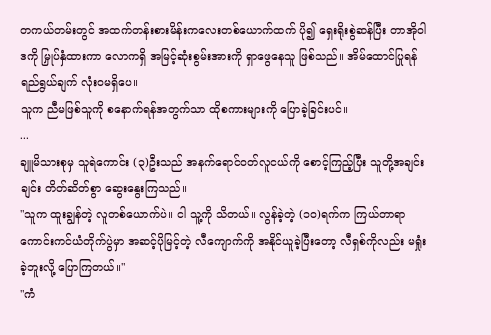တကယ်တမ်းတွင် အထက်တန်းစားမိန်းကလေးတစ်ယောက်ထက် ပို၍ ရှေးရိုးစွဲဆန်ပြီး တာအိုဝါဒကို မြှုပ်နှံထားကာ လောကရှိ အမြင့်ဆုံးစွမ်းအားကို ရှာဖွေနေသူ ဖြစ်သည်။ အိမ်ထောင်ပြုရန် ရည်ရွယ်ချက် လုံးဝမရှိပေ။
သူက ညီမဖြစ်သူကို စနောက်ရန်အတွက်သာ ထိုစကားများကို ပြောခဲ့ခြင်းပင်။
...
ချူမိသားစုမှ သူရဲကောင်း (၃)ဦးသည် အနက်ရောင်ဝတ်လူငယ်ကို စောင့်ကြည့်ပြီး သူတို့အချင်းချင်း တိတ်ဆိတ်စွာ ဆွေးနွေးကြသည်။
"သူက ထူးချွန်တဲ့ လူတစ်ယောက်ပဲ။ ငါ သူ့ကို သိတယ်။ လွန်ခဲ့တဲ့ (၁၀)ရက်က ကြယ်တာရာ ကောင်းကင်ယံတိုက်ပွဲမှာ အဆင့်ပိုမြင့်တဲ့ လီကျောက်ကို အနိုင်ယူခဲ့ပြီးတော့ လီရှစ်ကိုလည်း မရှုံးခဲ့ဘူးလို့ ပြောကြတယ်။"
"ကံ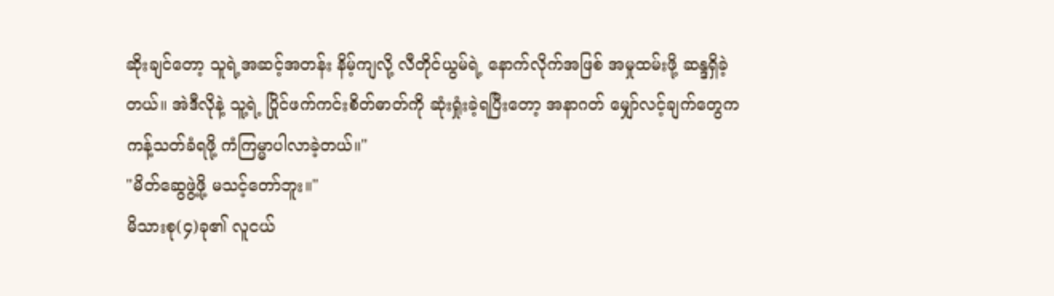ဆိုးချင်တော့ သူရဲ့အဆင့်အတန်း နိမ့်ကျလို့ လီတိုင်ယွမ်ရဲ့ နောက်လိုက်အဖြစ် အမှုထမ်းဖို့ ဆန္ဒရှိခဲ့တယ်။ အဲဒီလိုနဲ့ သူ့ရဲ့ ပြိုင်ဖက်ကင်းစိတ်ဓာတ်ကို ဆုံးရှုံးခဲ့ရပြီးတော့ အနာဂတ် မျှော်လင့်ချက်တွေက ကန့်သတ်ခံရဖို့ ကံကြမ္မာပါလာခဲ့တယ်။"
"မိတ်ဆွေဖွဲ့ဖို့ မသင့်တော်ဘူး။"
မိသားစု(၄)ခု၏ လူငယ်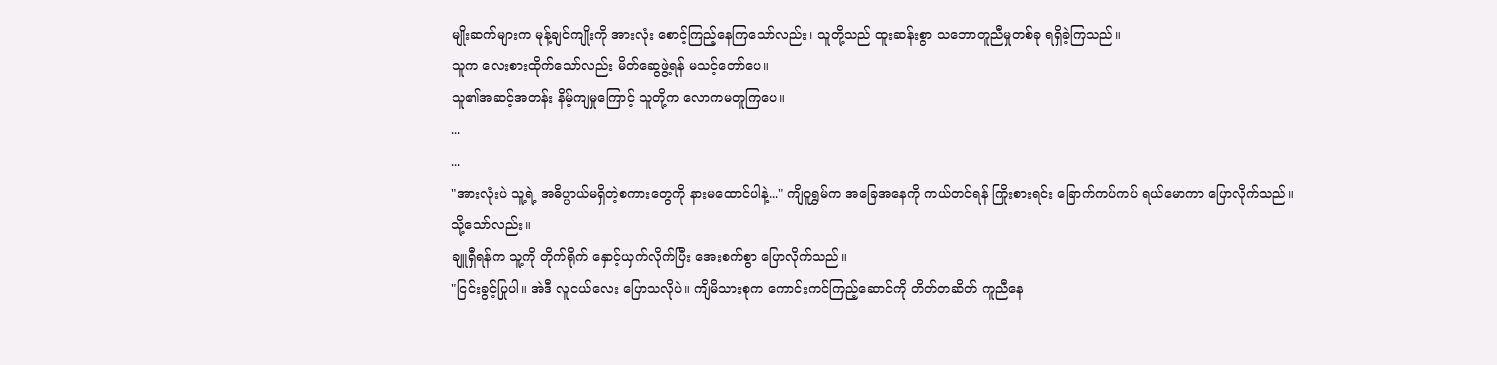မျိုးဆက်များက မုန့်ချင်ကျိုးကို အားလုံး စောင့်ကြည့်နေကြသော်လည်း၊ သူတို့သည် ထူးဆန်းစွာ သဘောတူညီမှုတစ်ခု ရရှိခဲ့ကြသည်။
သူက လေးစားထိုက်သော်လည်း မိတ်ဆွေဖွဲ့ရန် မသင့်တော်ပေ။
သူ၏အဆင့်အတန်း နိမ့်ကျမှုကြောင့် သူတို့က လောကမတူကြပေ။
...
...
"အားလုံးပဲ သူ့ရဲ့ အဓိပ္ပာယ်မရှိတဲ့စကားတွေကို နားမထောင်ပါနဲ့..." ကျိဝူရွှမ်က အခြေအနေကို ကယ်တင်ရန် ကြိုးစားရင်း ခြောက်ကပ်ကပ် ရယ်မောကာ ပြောလိုက်သည်။
သို့သော်လည်း။
ချူရှီရန်က သူ့ကို တိုက်ရိုက် နှောင့်ယှက်လိုက်ပြီး အေးစက်စွာ ပြောလိုက်သည်။
"ငြင်းခွင့်ပြုပါ။ အဲဒီ လူငယ်လေး ပြောသလိုပဲ။ ကျိမိသားစုက ကောင်းကင်ကြည့်ဆောင်ကို တိတ်တဆိတ် ကူညီနေ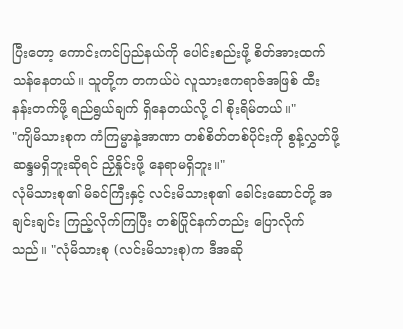ပြီးတော့ ကောင်းကင်ပြည်နယ်ကို ပေါင်းစည်းဖို့ စိတ်အားထက်သန်နေတယ်။ သူတို့က တကယ်ပဲ လူသားဧကရာဇ်အဖြစ် ထီးနန်းတက်ဖို့ ရည်ရွယ်ချက် ရှိနေတယ်လို့ ငါ စိုးရိမ်တယ်။"
"ကျိမိသားစုက ကံကြမ္မာနဲ့အာဏာ တစ်စိတ်တစ်ပိုင်းကို စွန့်လွှတ်ဖို့ ဆန္ဒမရှိဘူးဆိုရင် ညှိနှိုင်းဖို့ နေရာမရှိဘူး။"
လုံမိသားစု၏ မိခင်ကြီးနှင့် လင်းမိသားစု၏ ခေါင်းဆောင်တို့ အချင်းချင်း ကြည့်လိုက်ကြပြီး တစ်ပြိုင်နက်တည်း ပြောလိုက်သည်။ "လုံမိသားစု (လင်းမိသားစု)က ဒီအဆို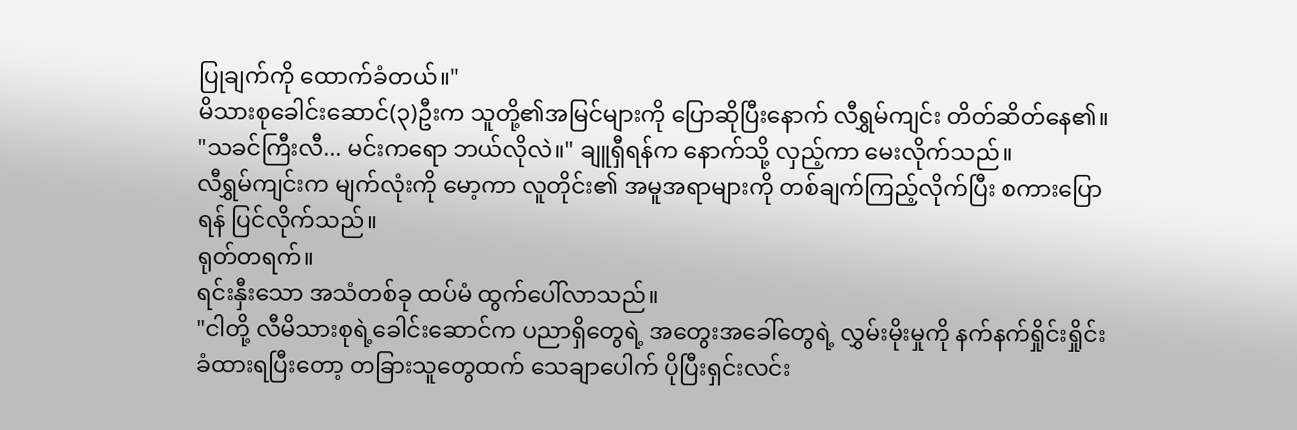ပြုချက်ကို ထောက်ခံတယ်။"
မိသားစုခေါင်းဆောင်(၃)ဦးက သူတို့၏အမြင်များကို ပြောဆိုပြီးနောက် လီရွှမ်ကျင်း တိတ်ဆိတ်နေ၏။
"သခင်ကြီးလီ... မင်းကရော ဘယ်လိုလဲ။" ချူရှီရန်က နောက်သို့ လှည့်ကာ မေးလိုက်သည်။
လီရွှမ်ကျင်းက မျက်လုံးကို မော့ကာ လူတိုင်း၏ အမူအရာများကို တစ်ချက်ကြည့်လိုက်ပြီး စကားပြောရန် ပြင်လိုက်သည်။
ရုတ်တရက်။
ရင်းနှီးသော အသံတစ်ခု ထပ်မံ ထွက်ပေါ်လာသည်။
"ငါတို့ လီမိသားစုရဲ့ခေါင်းဆောင်က ပညာရှိတွေရဲ့ အတွေးအခေါ်တွေရဲ့ လွှမ်းမိုးမှုကို နက်နက်ရှိုင်းရှိုင်း ခံထားရပြီးတော့ တခြားသူတွေထက် သေချာပေါက် ပိုပြီးရှင်းလင်း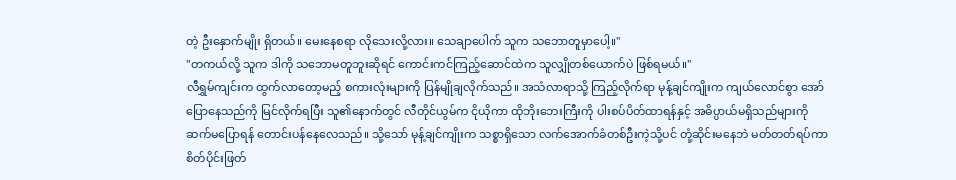တဲ့ ဦးနှောက်မျိုး ရှိတယ်။ မေးနေစရာ လိုသေးလို့လား။ သေချာပေါက် သူက သဘောတူမှာပေါ့။"
"တကယ်လို့ သူက ဒါကို သဘောမတူဘူးဆိုရင် ကောင်းကင်ကြည့်ဆောင်ထဲက သူလျှိုတစ်ယောက်ပဲ ဖြစ်ရမယ်။"
လီရွှမ်ကျင်းက ထွက်လာတော့မည့် စကားလုံးများကို ပြန်မျိုချလိုက်သည်။ အသံလာရာသို့ ကြည့်လိုက်ရာ မုန့်ချင်ကျိုးက ကျယ်လောင်စွာ အော်ပြောနေသည်ကို မြင်လိုက်ရပြီး သူ၏နောက်တွင် လီတိုင်ယွမ်က ငိုယိုကာ ထိုဘိုးဘေးကြီးကို ပါးစပ်ပိတ်ထာရန်နှင့် အဓိပ္ပာယ်မရှိသည်များကို ဆက်မပြောရန် တောင်းပန်နေလေသည်။ သို့သော် မုန့်ချင်ကျိုးက သစ္စာရှိသော လက်အောက်ခံတစ်ဦးကဲ့သို့ပင် တုံ့ဆိုင်းမနေဘဲ မတ်တတ်ရပ်ကာ စိတ်ပိုင်းဖြတ်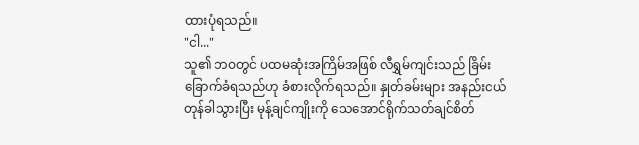ထားပုံရသည်။
"ငါ..."
သူ၏ ဘဝတွင် ပထမဆုံးအကြိမ်အဖြစ် လီရွှမ်ကျင်းသည် ခြိမ်းခြောက်ခံရသည်ဟု ခံစားလိုက်ရသည်။ နှုတ်ခမ်းများ အနည်းငယ် တုန်ခါသွားပြီး မုန့်ချင်ကျိုးကို သေအောင်ရိုက်သတ်ချင်စိတ်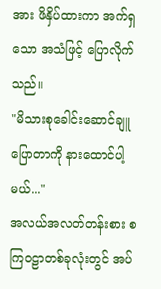အား ဖိနှိပ်ထားကာ အက်ရှသော အသံဖြင့် ပြောလိုက်သည်။
"မိသားစုခေါင်းဆောင်ချူ ပြောတာကို နားထောင်ပါ့မယ်..."
အလယ်အလတ်တန်းစား စကြဝဠာတစ်ခုလုံးတွင် အပ်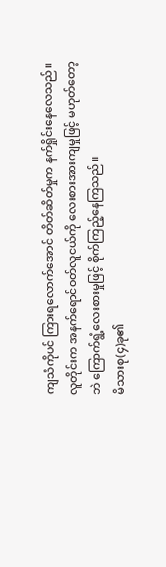ကျသံကိုပင် ကြားရလောက်အောင် တိတ်ဆိတ်မှုက နက်ရှိုင်းနေလေသည်။ လူတိုင်းက အနက်ရောင်ဝတ်လူငယ်ကို လေးစားအားကျမှုဖြင့် မဟုတ်တော့ဘဲ ကြောက်ရွံ့လေးစားမှုဖြင့် စိုက်ကြည့်နေကြသည်။
မိသားစု(၄)ခု၏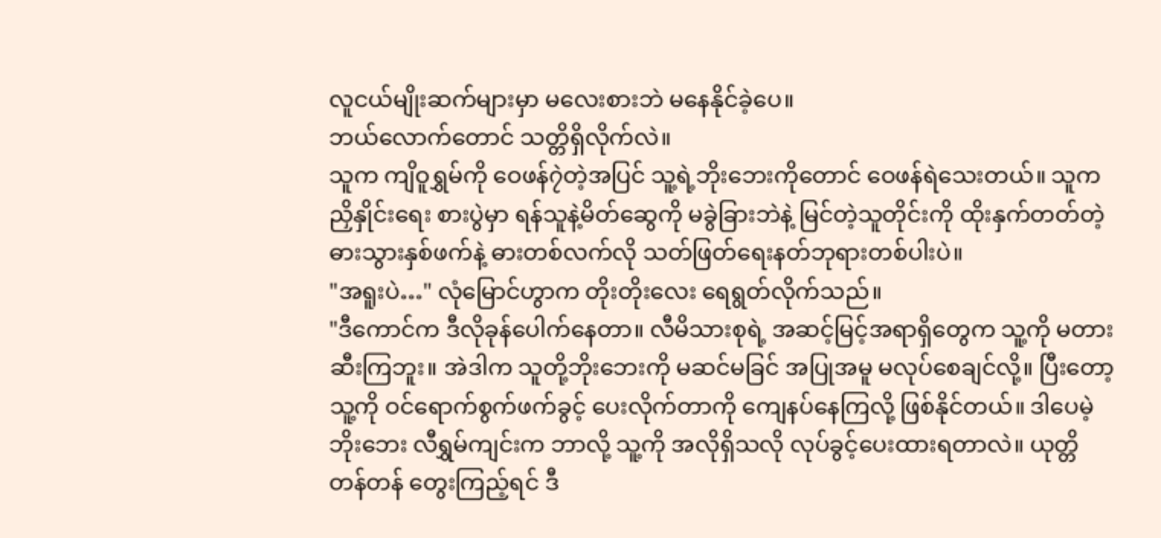လူငယ်မျိုးဆက်များမှာ မလေးစားဘဲ မနေနိုင်ခဲ့ပေ။
ဘယ်လောက်တောင် သတ္တိရှိလိုက်လဲ။
သူက ကျိဝူရွှမ်ကို ဝေဖန်၇ဲတဲ့အပြင် သူ့ရဲ့ဘိုးဘေးကိုတောင် ဝေဖန်ရဲသေးတယ်။ သူက ညှိနှိုင်းရေး စားပွဲမှာ ရန်သူနဲ့မိတ်ဆွေကို မခွဲခြားဘဲနဲ့ မြင်တဲ့သူတိုင်းကို ထိုးနှက်တတ်တဲ့ ဓားသွားနှစ်ဖက်နဲ့ ဓားတစ်လက်လို သတ်ဖြတ်ရေးနတ်ဘုရားတစ်ပါးပဲ။
"အရူးပဲ…" လုံမြောင်ဟွာက တိုးတိုးလေး ရေရွတ်လိုက်သည်။
"ဒီကောင်က ဒီလိုခုန်ပေါက်နေတာ။ လီမိသားစုရဲ့ အဆင့်မြင့်အရာရှိတွေက သူ့ကို မတားဆီးကြဘူး။ အဲဒါက သူတို့ဘိုးဘေးကို မဆင်မခြင် အပြုအမူ မလုပ်စေချင်လို့။ ပြီးတော့ သူ့ကို ဝင်ရောက်စွက်ဖက်ခွင့် ပေးလိုက်တာကို ကျေနပ်နေကြလို့ ဖြစ်နိုင်တယ်။ ဒါပေမဲ့ ဘိုးဘေး လီရွှမ်ကျင်းက ဘာလို့ သူ့ကို အလိုရှိသလို လုပ်ခွင့်ပေးထားရတာလဲ။ ယုတ္တိတန်တန် တွေးကြည့်ရင် ဒီ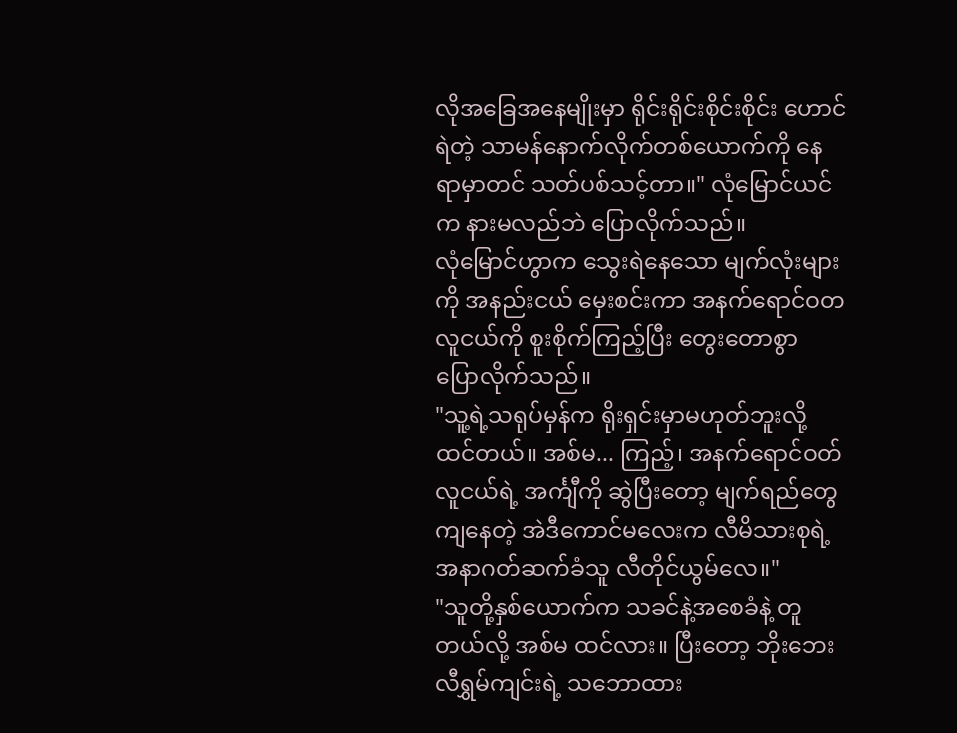လိုအခြေအနေမျိုးမှာ ရိုင်းရိုင်းစိုင်းစိုင်း ဟောင်ရဲတဲ့ သာမန်နောက်လိုက်တစ်ယောက်ကို နေရာမှာတင် သတ်ပစ်သင့်တာ။" လုံမြောင်ယင်က နားမလည်ဘဲ ပြောလိုက်သည်။
လုံမြောင်ဟွာက သွေးရဲနေသော မျက်လုံးများကို အနည်းငယ် မှေးစင်းကာ အနက်ရောင်ဝတ လူငယ်ကို စူးစိုက်ကြည့်ပြီး တွေးတောစွာ ပြောလိုက်သည်။
"သူ့ရဲ့သရုပ်မှန်က ရိုးရှင်းမှာမဟုတ်ဘူးလို့ ထင်တယ်။ အစ်မ... ကြည့်၊ အနက်ရောင်ဝတ်လူငယ်ရဲ့ အင်္ကျီကို ဆွဲပြီးတော့ မျက်ရည်တွေကျနေတဲ့ အဲဒီကောင်မလေးက လီမိသားစုရဲ့ အနာဂတ်ဆက်ခံသူ လီတိုင်ယွမ်လေ။"
"သူတို့နှစ်ယောက်က သခင်နဲ့အစေခံနဲ့ တူတယ်လို့ အစ်မ ထင်လား။ ပြီးတော့ ဘိုးဘေးလီရွှမ်ကျင်းရဲ့ သဘောထား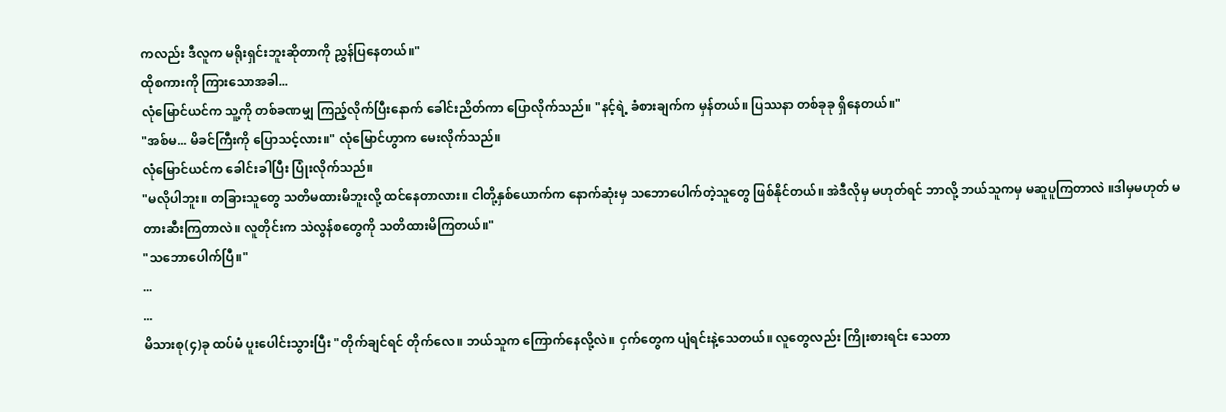ကလည်း ဒီလူက မရိုးရှင်းဘူးဆိုတာကို ညွှန်ပြနေတယ်။"
ထိုစကားကို ကြားသောအခါ...
လုံမြောင်ယင်က သူ့ကို တစ်ခဏမျှ ကြည့်လိုက်ပြီးနောက် ခေါင်းညိတ်ကာ ပြောလိုက်သည်။ "နင့်ရဲ့ ခံစားချက်က မှန်တယ်။ ပြဿနာ တစ်ခုခု ရှိနေတယ်။"
"အစ်မ... မိခင်ကြီးကို ပြောသင့်လား။" လုံမြောင်ဟွာက မေးလိုက်သည်။
လုံမြောင်ယင်က ခေါင်းခါပြီး ပြုံးလိုက်သည်။
"မလိုပါဘူး။ တခြားသူတွေ သတိမထားမိဘူးလို့ ထင်နေတာလား။ ငါတို့နှစ်ယောက်က နောက်ဆုံးမှ သဘောပေါက်တဲ့သူတွေ ဖြစ်နိုင်တယ်။ အဲဒီလိုမှ မဟုတ်ရင် ဘာလို့ ဘယ်သူကမှ မဆူပူကြတာလဲ ။ဒါမှမဟုတ် မတားဆီးကြတာလဲ။ လူတိုင်းက သဲလွန်စတွေကို သတိထားမိကြတယ်။"
"သဘောပေါက်ပြီ။"
...
...
မိသားစု(၄)ခု ထပ်မံ ပူးပေါင်းသွားပြီး "တိုက်ချင်ရင် တိုက်လေ။ ဘယ်သူက ကြောက်နေလို့လဲ။ ငှက်တွေက ပျံရင်းနဲ့သေတယ်။ လူတွေလည်း ကြိုးစားရင်း သေတာ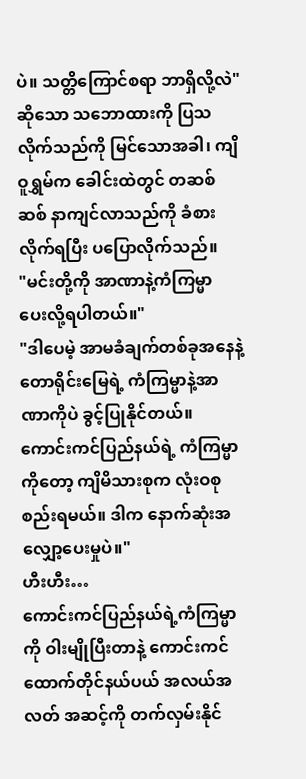ပဲ။ သတ္တိကြောင်စရာ ဘာရှိလို့လဲ" ဆိုသော သဘောထားကို ပြသလိုက်သည်ကို မြင်သောအခါ၊ ကျိဝူရွှမ်က ခေါင်းထဲတွင် တဆစ်ဆစ် နာကျင်လာသည်ကို ခံစားလိုက်ရပြီး ပပြောလိုက်သည်။
"မင်းတို့ကို အာဏာနဲ့ကံကြမ္မာ ပေးလို့ရပါတယ်။"
"ဒါပေမဲ့ အာမခံချက်တစ်ခုအနေနဲ့ တောရိုင်းမြေရဲ့ ကံကြမ္မာနဲ့အာဏာကိုပဲ ခွင့်ပြုနိုင်တယ်။ ကောင်းကင်ပြည်နယ်ရဲ့ ကံကြမ္မာကိုတော့ ကျိမိသားစုက လုံးဝစုစည်းရမယ်။ ဒါက နောက်ဆုံးအလျှော့ပေးမှုပဲ။"
ဟီးဟီး…
ကောင်းကင်ပြည်နယ်ရဲ့ကံကြမ္မာကို ဝါးမျိုပြီးတာနဲ့ ကောင်းကင်ထောက်တိုင်နယ်ပယ် အလယ်အလတ် အဆင့်ကို တက်လှမ်းနိုင်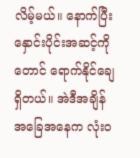လိမ့်မယ်။ နောက်ပြီး နှောင်းပိုင်းအဆင့်ကိုတောင် ရောက်နိုင်ချေရှိတယ်။ အဲဒီအချိန် အခြေအနေက လုံးဝ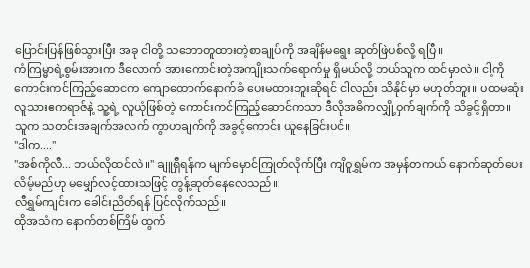ပြောင်းပြန်ဖြစ်သွားပြီး အခု ငါတို့ သဘောတူထားတဲ့စာချုပ်ကို အချိန်မရွေး ဆုတ်ဖြဲပစ်လို့ ရပြီ။
ကံကြမ္မာရဲ့စွမ်းအားက ဒီလောက် အားကောင်းတဲ့အကျိုးသက်ရောက်မှု ရှိမယ်လို့ ဘယ်သူက ထင်မှာလဲ။ ငါ့ကို ကောင်းကင်ကြည့်ဆောငက ကျောထောက်နောက်ခံ ပေးမထားဘူးဆိုရင် ငါလည်း သိနိုင်မှာ မဟုတ်ဘူး။ ပထမဆုံးလူသားဧကရာဇ်နဲ့ သူ့ရဲ့ လူယုံဖြစ်တဲ့ ကောင်းကင်ကြည့်ဆောင်ကသာ ဒီလိုအဓိကလျှို့ဝှက်ချက်ကို သိခွင့်ရှိတာ။
သူက သတင်းအချက်အလက် ကွာဟချက်ကို အခွင့်ကောင်း ယူနေခြင်းပင်။
"ဒါက...."
"အစ်ကိုလီ... ဘယ်လိုထင်လဲ။" ချူရှီရန်က မျက်မှောင်ကြုတ်လိုက်ပြီး ကျိဝူရွှမ်က အမှန်တကယ် နောက်ဆုတ်ပေးလိမ့်မည်ဟု မမျှော်လင့်ထားသဖြင့် တွန့်ဆုတ်နေလေသည်။
လီရွှမ်ကျင်းက ခေါင်းညိတ်ရန် ပြင်လိုက်သည်။
ထိုအသံက နောက်တစ်ကြိမ် ထွက်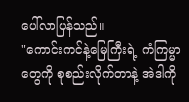ပေါ်လာပြန်သည်။
"ကောင်းကင်နဲ့မြေကြီးရဲ့ ကံကြမ္မာတွေကို စုစည်းလိုက်တာနဲ့ အဲဒါကို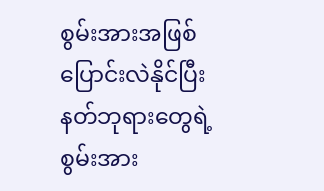စွမ်းအားအဖြစ် ပြောင်းလဲနိုင်ပြီး နတ်ဘုရားတွေရဲ့စွမ်းအား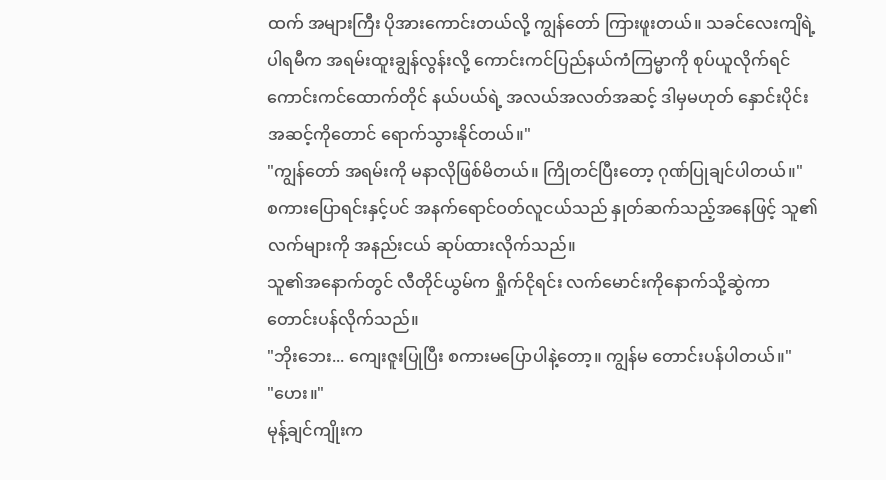ထက် အများကြီး ပိုအားကောင်းတယ်လို့ ကျွန်တော် ကြားဖူးတယ်။ သခင်လေးကျိရဲ့ ပါရမီက အရမ်းထူးချွန်လွန်းလို့ ကောင်းကင်ပြည်နယ်ကံကြမ္မာကို စုပ်ယူလိုက်ရင် ကောင်းကင်ထောက်တိုင် နယ်ပယ်ရဲ့ အလယ်အလတ်အဆင့် ဒါမှမဟုတ် နှောင်းပိုင်းအဆင့်ကိုတောင် ရောက်သွားနိုင်တယ်။"
"ကျွန်တော် အရမ်းကို မနာလိုဖြစ်မိတယ်။ ကြိုတင်ပြီးတော့ ဂုဏ်ပြုချင်ပါတယ်။"
စကားပြောရင်းနှင့်ပင် အနက်ရောင်ဝတ်လူငယ်သည် နှုတ်ဆက်သည့်အနေဖြင့် သူ၏လက်များကို အနည်းငယ် ဆုပ်ထားလိုက်သည်။
သူ၏အနောက်တွင် လီတိုင်ယွမ်က ရှိုက်ငိုရင်း လက်မောင်းကိုနောက်သို့ဆွဲကာ တောင်းပန်လိုက်သည်။
"ဘိုးဘေး... ကျေးဇူးပြုပြီး စကားမပြောပါနဲ့တော့။ ကျွန်မ တောင်းပန်ပါတယ်။"
"ဟေး။"
မုန့်ချင်ကျိုးက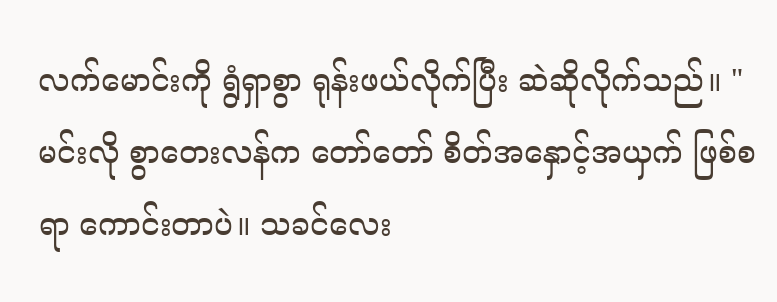လက်မောင်းကို ရွံရှာစွာ ရုန်းဖယ်လိုက်ပြီး ဆဲဆိုလိုက်သည်။ "မင်းလို စွာတေးလန်က တော်တော် စိတ်အနှောင့်အယှက် ဖြစ်စရာ ကောင်းတာပဲ။ သခင်လေး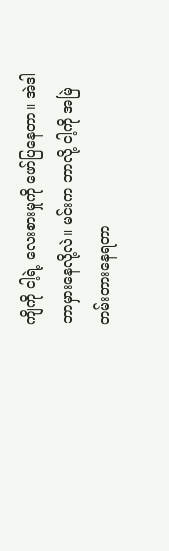ကျိကို ငါ့ရဲ့ လေးစားမှုကို ဖော်ပြနေတာ။ အဲဒါ ဘာမှားနေလို့လဲ။ မင်းက ဘာလို့ ငါ့ကို အမြဲတမ်းတားနေရတာ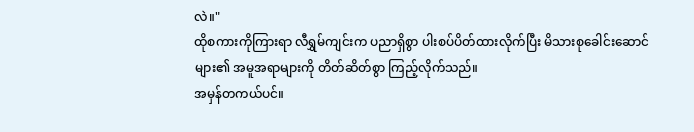လဲ။"
ထိုစကားကိုကြားရာ လီရွှမ်ကျင်းက ပညာရှိစွာ ပါးစပ်ပိတ်ထားလိုက်ပြီး မိသားစုခေါင်းဆောင်များ၏ အမူအရာများကို တိတ်ဆိတ်စွာ ကြည့်လိုက်သည်။
အမှန်တကယ်ပင်။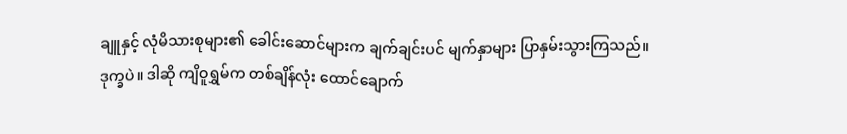ချူနှင့် လုံမိသားစုများ၏ ခေါင်းဆောင်များက ချက်ချင်းပင် မျက်နှာများ ပြာနှမ်းသွားကြသည်။
ဒုက္ခပဲ။ ဒါဆို ကျိဝူရွှမ်က တစ်ချိန်လုံး ထောင်ချောက်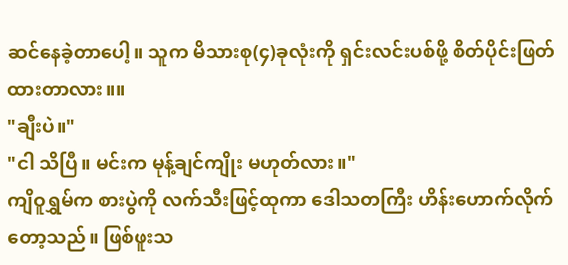ဆင်နေခဲ့တာပေါ့။ သူက မိသားစု(၄)ခုလုံးကို ရှင်းလင်းပစ်ဖို့ စိတ်ပိုင်းဖြတ်ထားတာလား။။
"ချီးပဲ။"
"ငါ သိပြီ။ မင်းက မုန့်ချင်ကျိုး မဟုတ်လား။"
ကျိဝူရွှမ်က စားပွဲကို လက်သီးဖြင့်ထုကာ ဒေါသတကြီး ဟိန်းဟောက်လိုက်တော့သည်။ ဖြစ်ဖူးသ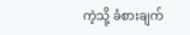ကဲ့သို့ ခံစားချက်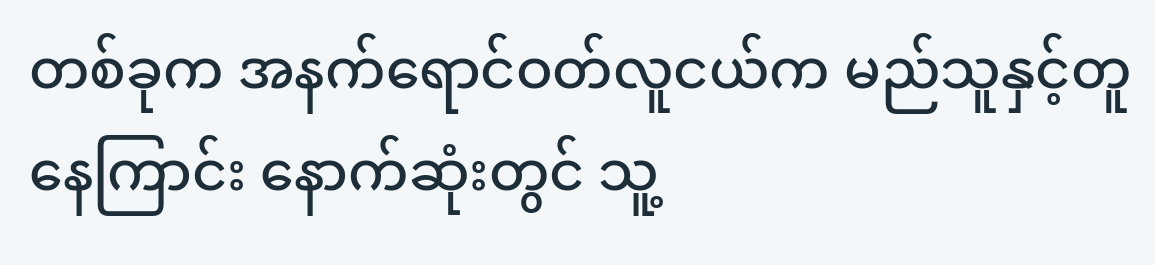တစ်ခုက အနက်ရောင်ဝတ်လူငယ်က မည်သူနှင့်တူနေကြာင်း နောက်ဆုံးတွင် သူ့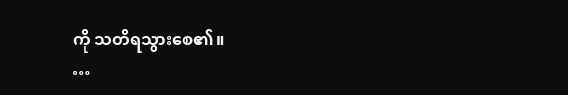ကို သတိရသွားစေ၏။
…